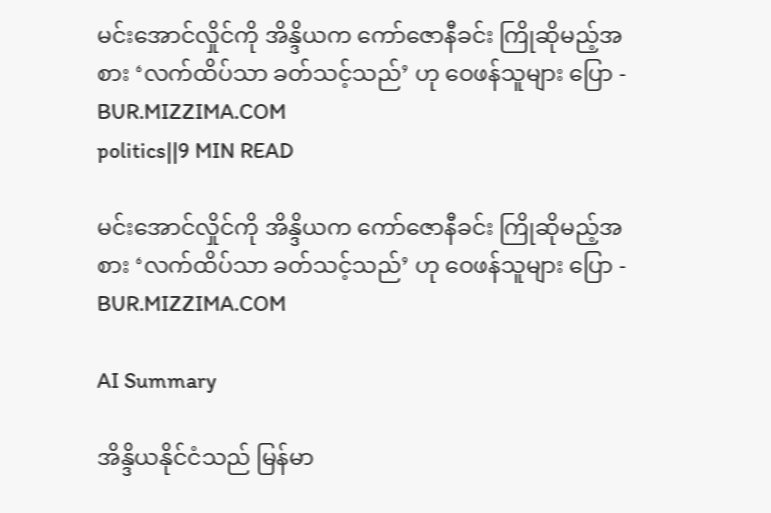မင်းအောင်လှိုင်ကို အိန္ဒိယက ကော်ဇောနီခင်း ကြိုဆိုမည့်အစား ‘လက်ထိပ်သာ ခတ်သင့်သည်’ ဟု ဝေဖန်သူများ ပြော - BUR.MIZZIMA.COM
politics||9 MIN READ

မင်းအောင်လှိုင်ကို အိန္ဒိယက ကော်ဇောနီခင်း ကြိုဆိုမည့်အစား ‘လက်ထိပ်သာ ခတ်သင့်သည်’ ဟု ဝေဖန်သူများ ပြော - BUR.MIZZIMA.COM

AI Summary

အိန္ဒိယနိုင်ငံသည် မြန်မာ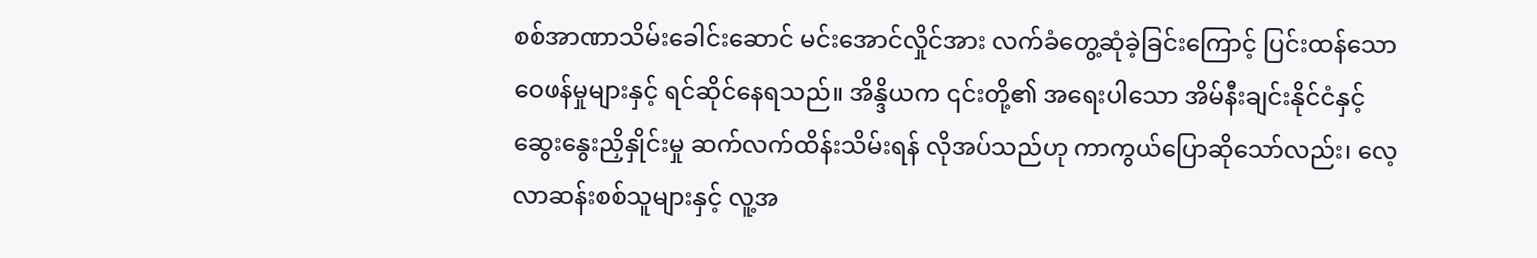စစ်အာဏာသိမ်းခေါင်းဆောင် မင်းအောင်လှိုင်အား လက်ခံတွေ့ဆုံခဲ့ခြင်းကြောင့် ပြင်းထန်သော ဝေဖန်မှုများနှင့် ရင်ဆိုင်နေရသည်။ အိန္ဒိယက ၎င်းတို့၏ အရေးပါသော အိမ်နီးချင်းနိုင်ငံနှင့် ဆွေးနွေးညှိနှိုင်းမှု ဆက်လက်ထိန်းသိမ်းရန် လိုအပ်သည်ဟု ကာကွယ်ပြောဆိုသော်လည်း၊ လေ့လာဆန်းစစ်သူများနှင့် လူ့အ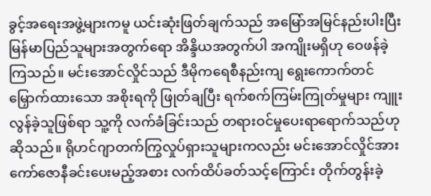ခွင့်အရေးအဖွဲ့များကမူ ယင်းဆုံးဖြတ်ချက်သည် အမြော်အမြင်နည်းပါးပြီး မြန်မာပြည်သူများအတွက်ရော အိန္ဒိယအတွက်ပါ အကျိုးမရှိဟု ဝေဖန်ခဲ့ကြသည်။ မင်းအောင်လှိုင်သည် ဒီမိုကရေစီနည်းကျ ရွေးကောက်တင်မြှောက်ထားသော အစိုးရကို ဖြုတ်ချပြီး ရက်စက်ကြမ်းကြုတ်မှုများ ကျူးလွန်ခဲ့သူဖြစ်ရာ သူ့ကို လက်ခံခြင်းသည် တရားဝင်မှုပေးရာရောက်သည်ဟု ဆိုသည်။ ရိုဟင်ဂျာတက်ကြွလှုပ်ရှားသူများကလည်း မင်းအောင်လှိုင်အား ကော်ဇောနီခင်းပေးမည့်အစား လက်ထိပ်ခတ်သင့်ကြောင်း တိုက်တွန်းခဲ့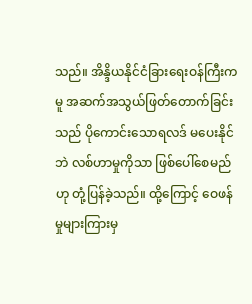သည်။ အိန္ဒိယနိုင်ငံခြားရေးဝန်ကြီးကမူ အဆက်အသွယ်ဖြတ်တောက်ခြင်းသည် ပိုကောင်းသောရလဒ် မပေးနိုင်ဘဲ လစ်ဟာမှုကိုသာ ဖြစ်ပေါ်စေမည်ဟု တုံ့ပြန်ခဲ့သည်။ ထို့ကြောင့် ဝေဖန်မှုများကြားမှ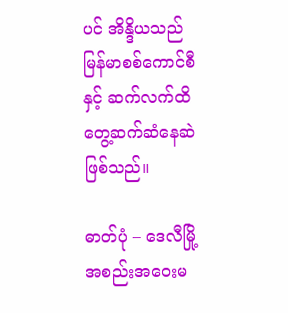ပင် အိန္ဒိယသည် မြန်မာစစ်ကောင်စီနှင့် ဆက်လက်ထိတွေ့ဆက်ဆံနေဆဲဖြစ်သည်။

ဓာတ်ပုံ – ဒေလီမြို့ အစည်းအဝေးမ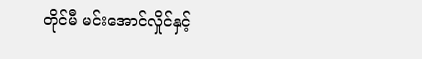တိုင်မီ မင်းအောင်လှိုင်နှင့်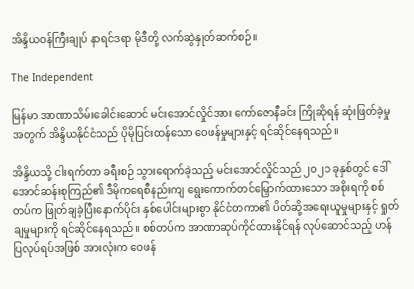အိန္ဒိယဝန်ကြီးချုပ် နာရင်ဒရာ မိုဒီတို့ လက်ဆွဲနှုတ်ဆက်စဉ်။

The Independent

မြန်မာ အာဏာသိမ်းခေါင်းဆောင် မင်းအောင်လှိုင်အား ကော်ဇောနီခင်း ကြိုဆိုရန် ဆုံးဖြတ်ခဲ့မှုအတွက် အိန္ဒိယနိုင်ငံသည် ပိုမိုပြင်းထန်သော ဝေဖန်မှုများနှင့် ရင်ဆိုင်နေရသည်။

အိန္ဒိယသို့ ငါးရက်တာ ခရီးစဉ် သွားရောက်ခဲ့သည့် မင်းအောင်လှိုင်သည် ၂၀၂၁ ခုနှစ်တွင် ဒေါ်အောင်ဆန်းစုကြည်၏ ဒီမိုကရေစီနည်းကျ ရွေးကောက်တင်မြှောက်ထားသော အစိုးရကို စစ်တပ်က ဖြုတ်ချခဲ့ပြီးနောက်ပိုင်း နှစ်ပေါင်းများစွာ နိုင်ငံတကာ၏ ပိတ်ဆို့အရေးယူမှုများနှင့် ရှုတ်ချမှုများကို ရင်ဆိုင်နေရသည်။ စစ်တပ်က အာဏာဆုပ်ကိုင်ထားနိုင်ရန် လုပ်ဆောင်သည့် ဟန်ပြလုပ်ရပ်အဖြစ် အားလုံးက ဝေဖန်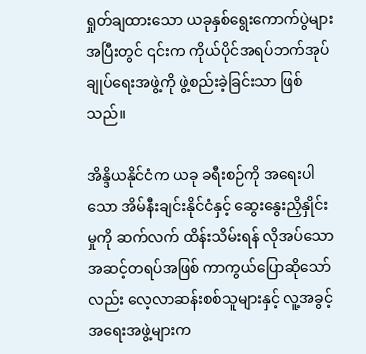ရှုတ်ချထားသော ယခုနှစ်ရွေးကောက်ပွဲများအပြီးတွင် ၎င်းက ကိုယ်ပိုင်အရပ်ဘက်အုပ်ချုပ်ရေးအဖွဲ့ကို ဖွဲ့စည်းခဲ့ခြင်းသာ ဖြစ်သည်။

အိန္ဒိယနိုင်ငံက ယခု ခရီးစဉ်ကို အရေးပါသော အိမ်နီးချင်းနိုင်ငံနှင့် ဆွေးနွေးညှိနှိုင်းမှုကို ဆက်လက် ထိန်းသိမ်းရန် လိုအပ်သောအဆင့်တရပ်အဖြစ် ကာကွယ်ပြောဆိုသော်လည်း လေ့လာဆန်းစစ်သူများနှင့် လူ့အခွင့်အရေးအဖွဲ့များက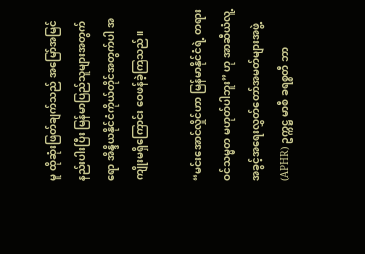မူ ထိုဆုံးဖြတ်ချက်သည် အမြော်အမြင် နည်းပါးပြီး မြန်မာပြည်သူများအတွက်ရော အိန္ဒိယနိုင်ငံကိုယ်တိုင်အတွက်ပါ အကျိုးမရှိကြောင်း ဝေဖန်ခဲ့ကြသည်။

“မင်းအောင်လှိုင်ဟာ မြန်မာနိုင်ငံရဲ့ တရားဝင်သမ္မတ မဟုတ်ပါဘူး” ဟု အာဆီယံလူ့အခွင့်အရေးလွှတ်တော်အမတ်များအဖွဲ့ (APHR) ဥက္ကဋ္ဌ မာစီ ခရစ္စတီ ဘာ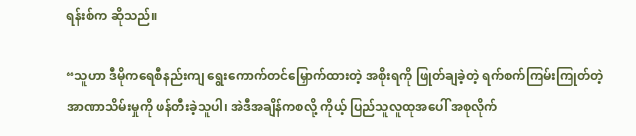ရန်းစ်က ဆိုသည်။

“သူဟာ ဒီမိုကရေစီနည်းကျ ရွေးကောက်တင်မြှောက်ထားတဲ့ အစိုးရကို ဖြုတ်ချခဲ့တဲ့ ရက်စက်ကြမ်းကြုတ်တဲ့ အာဏာသိမ်းမှုကို ဖန်တီးခဲ့သူပါ၊ အဲဒီအချိန်ကစလို့ ကိုယ့် ပြည်သူလူထုအပေါ် အစုလိုက်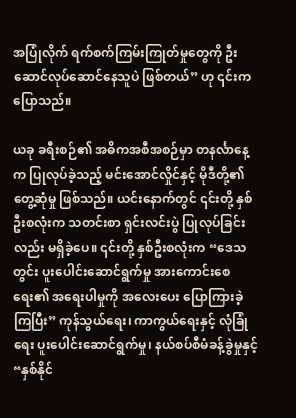အပြုံလိုက် ရက်စက်ကြမ်းကြုတ်မှုတွေကို ဦးဆောင်လုပ်ဆောင်နေသူပဲ ဖြစ်တယ်” ဟု ၎င်းက ပြောသည်။

ယခု ခရီးစဉ်၏ အဓိကအစီအစဉ်မှာ တနင်္လာနေ့က ပြုလုပ်ခဲ့သည့် မင်းအောင်လှိုင်နှင့် မိုဒီတို့၏ တွေ့ဆုံမှု ဖြစ်သည်။ ယင်းနောက်တွင် ၎င်းတို့ နှစ်ဦးစလုံးက သတင်းစာ ရှင်းလင်းပွဲ ပြုလုပ်ခြင်းလည်း မရှိခဲ့ပေ။ ၎င်းတို့ နှစ်ဦးစလုံးက “ဒေသတွင်း ပူးပေါင်းဆောင်ရွက်မှု အားကောင်းစေရေး၏ အရေးပါမှုကို အလေးပေး ပြောကြားခဲ့ကြပြီး” ကုန်သွယ်ရေး၊ ကာကွယ်ရေးနှင့် လုံခြုံရေး ပူးပေါင်းဆောင်ရွက်မှု၊ နယ်စပ်စီမံခန့်ခွဲမှုနှင့် “နှစ်နိုင်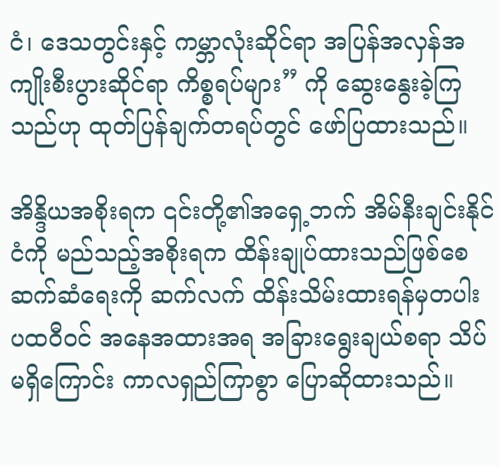ငံ၊ ဒေသတွင်းနှင့် ကမ္ဘာလုံးဆိုင်ရာ အပြန်အလှန်အကျိုးစီးပွားဆိုင်ရာ ကိစ္စရပ်များ” ကို ဆွေးနွေးခဲ့ကြသည်ဟု ထုတ်ပြန်ချက်တရပ်တွင် ဖော်ပြထားသည်။

အိန္ဒိယအစိုးရက ၎င်းတို့၏အရှေ့ဘက် အိမ်နီးချင်းနိုင်ငံကို မည်သည့်အစိုးရက ထိန်းချုပ်ထားသည်ဖြစ်စေ ဆက်ဆံရေးကို ဆက်လက် ထိန်းသိမ်းထားရန်မှတပါး ပထဝီဝင် အနေအထားအရ အခြားရွေးချယ်စရာ သိပ်မရှိကြောင်း ကာလရှည်ကြာစွာ ပြောဆိုထားသည်။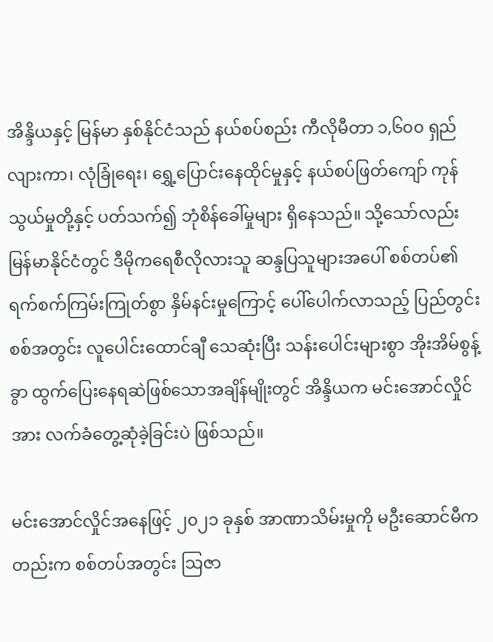အိန္ဒိယနှင့် မြန်မာ နှစ်နိုင်ငံသည် နယ်စပ်စည်း ကီလိုမီတာ ၁,၆၀၀ ရှည်လျားကာ၊ လုံခြုံရေး၊ ရွှေ့ပြောင်းနေထိုင်မှုနှင့် နယ်စပ်ဖြတ်ကျော် ကုန်သွယ်မှုတို့နှင့် ပတ်သက်၍ ဘုံစိန်ခေါ်မှုများ ရှိနေသည်။ သို့သော်လည်း မြန်မာနိုင်ငံတွင် ဒီမိုကရေစီလိုလားသူ ဆန္ဒပြသူများအပေါ် စစ်တပ်၏ ရက်စက်ကြမ်းကြုတ်စွာ နှိမ်နင်းမှုကြောင့် ပေါ်ပေါက်လာသည့် ပြည်တွင်းစစ်အတွင်း လူပေါင်းထောင်ချီ သေဆုံးပြီး သန်းပေါင်းများစွာ အိုးအိမ်စွန့်ခွာ ထွက်ပြေးနေရဆဲဖြစ်သောအချိန်မျိုးတွင် အိန္ဒိယက မင်းအောင်လှိုင်အား လက်ခံတွေ့ဆုံခဲ့ခြင်းပဲ ဖြစ်သည်။

မင်းအောင်လှိုင်အနေဖြင့် ၂၀၂၁ ခုနှစ် အာဏာသိမ်းမှုကို မဦးဆောင်မီကတည်းက စစ်တပ်အတွင်း သြဇာ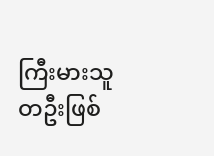ကြီးမားသူတဦးဖြစ်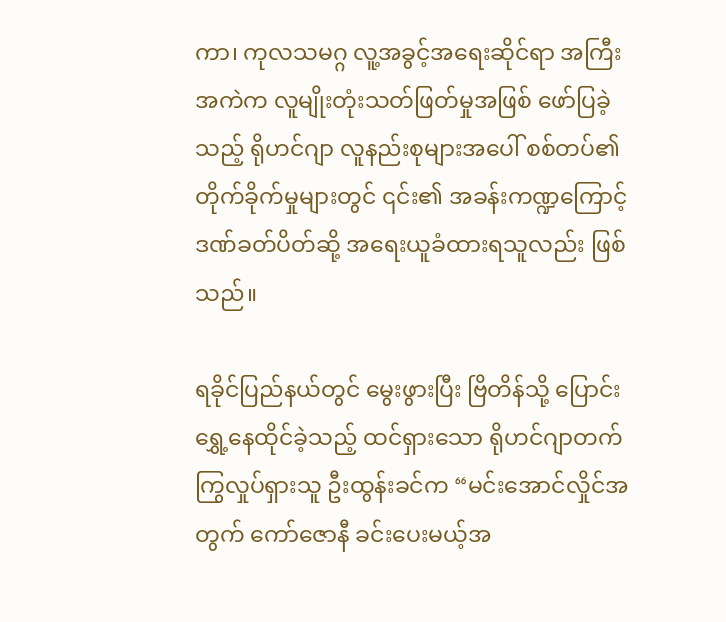ကာ၊ ကုလသမဂ္ဂ လူ့အခွင့်အရေးဆိုင်ရာ အကြီးအကဲက လူမျိုးတုံးသတ်ဖြတ်မှုအဖြစ် ဖော်ပြခဲ့သည့် ရိုဟင်ဂျာ လူနည်းစုများအပေါ် စစ်တပ်၏ တိုက်ခိုက်မှုများတွင် ၎င်း၏ အခန်းကဏ္ဍကြောင့် ဒဏ်ခတ်ပိတ်ဆို့ အရေးယူခံထားရသူလည်း ဖြစ်သည်။

ရခိုင်ပြည်နယ်တွင် မွေးဖွားပြီး ဗြိတိန်သို့ ပြောင်းရွှေ့နေထိုင်ခဲ့သည့် ထင်ရှားသော ရိုဟင်ဂျာတက်ကြွလှုပ်ရှားသူ ဦးထွန်းခင်က “မင်းအောင်လှိုင်အတွက် ကော်ဇောနီ ခင်းပေးမယ့်အ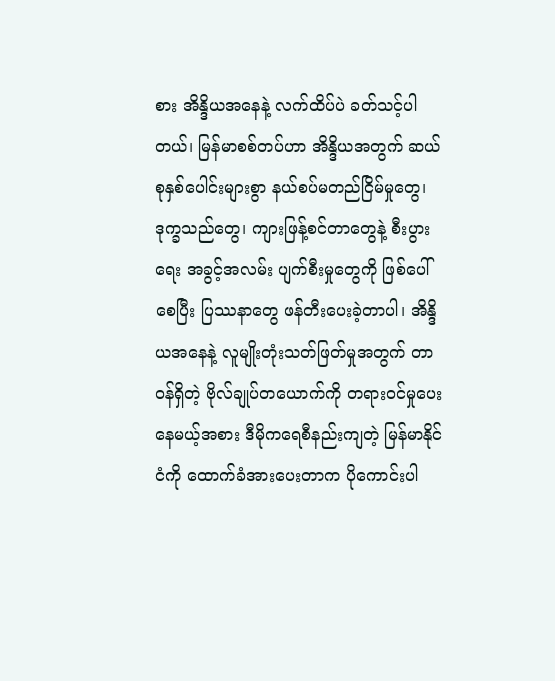စား အိန္ဒိယအနေနဲ့ လက်ထိပ်ပဲ ခတ်သင့်ပါတယ်၊ မြန်မာစစ်တပ်ဟာ အိန္ဒိယအတွက် ဆယ်စုနှစ်ပေါင်းများစွာ နယ်စပ်မတည်ငြိမ်မှုတွေ၊ ဒုက္ခသည်တွေ၊ ကျားဖြန့်စင်တာတွေနဲ့ စီးပွားရေး အခွင့်အလမ်း ပျက်စီးမှုတွေကို ဖြစ်ပေါ်စေပြီး ပြဿနာတွေ ဖန်တီးပေးခဲ့တာပါ၊ အိန္ဒိယအနေနဲ့ လူမျိုးတုံးသတ်ဖြတ်မှုအတွက် တာဝန်ရှိတဲ့ ဗိုလ်ချုပ်တယောက်ကို တရားဝင်မှုပေးနေမယ့်အစား ဒီမိုကရေစီနည်းကျတဲ့ မြန်မာနိုင်ငံကို ထောက်ခံအားပေးတာက ပိုကောင်းပါ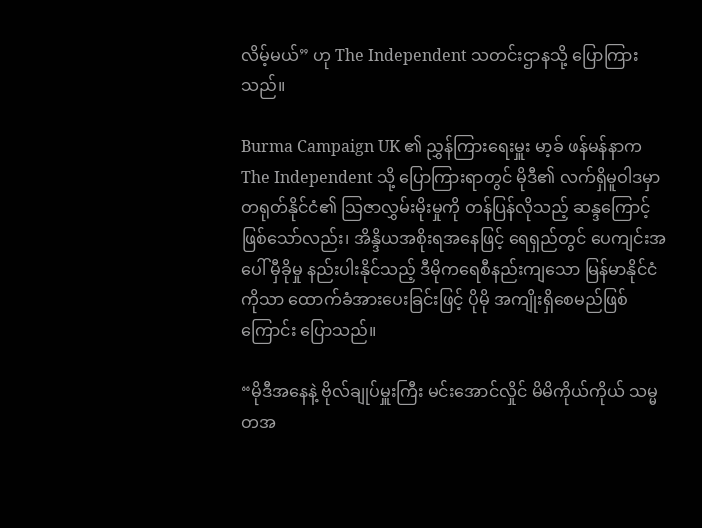လိမ့်မယ်” ဟု The Independent သတင်းဌာနသို့ ပြောကြားသည်။

Burma Campaign UK ၏ ညွှန်ကြားရေးမှူး မာ့ခ် ဖန်မန်နာက The Independent သို့ ပြောကြားရာတွင် မိုဒီ၏ လက်ရှိမူဝါဒမှာ တရုတ်နိုင်ငံ၏ သြဇာလွှမ်းမိုးမှုကို တန်ပြန်လိုသည့် ဆန္ဒကြောင့်ဖြစ်သော်လည်း၊ အိန္ဒိယအစိုးရအနေဖြင့် ရေရှည်တွင် ပေကျင်းအပေါ် မှီခိုမှု နည်းပါးနိုင်သည့် ဒီမိုကရေစီနည်းကျသော မြန်မာနိုင်ငံကိုသာ ထောက်ခံအားပေးခြင်းဖြင့် ပိုမို အကျိုးရှိစေမည်ဖြစ်ကြောင်း ပြောသည်။

“မိုဒီအနေနဲ့ ဗိုလ်ချုပ်မှူးကြီး မင်းအောင်လှိုင် မိမိကိုယ်ကိုယ် သမ္မတအ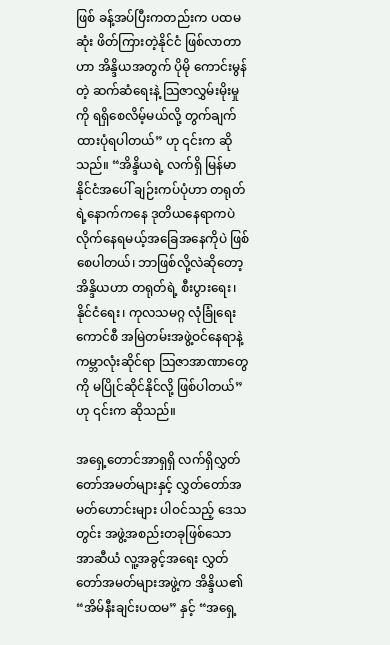ဖြစ် ခန့်အပ်ပြီးကတည်းက ပထမဆုံး ဖိတ်ကြားတဲ့နိုင်ငံ ဖြစ်လာတာဟာ အိန္ဒိယအတွက် ပိုမို ကောင်းမွန်တဲ့ ဆက်ဆံရေးနဲ့ သြဇာလွှမ်းမိုးမှုကို ရရှိစေလိမ့်မယ်လို့ တွက်ချက်ထားပုံရပါတယ်” ဟု ၎င်းက ဆိုသည်။ “အိန္ဒိယရဲ့ လက်ရှိ မြန်မာနိုင်ငံအပေါ် ချဉ်းကပ်ပုံဟာ တရုတ်ရဲ့နောက်ကနေ ဒုတိယနေရာကပဲ လိုက်နေရမယ့်အခြေအနေကိုပဲ ဖြစ်စေပါတယ်၊ ဘာဖြစ်လို့လဲဆိုတော့ အိန္ဒိယဟာ တရုတ်ရဲ့ စီးပွားရေး၊ နိုင်ငံရေး၊ ကုလသမဂ္ဂ လုံခြုံရေးကောင်စီ အမြဲတမ်းအဖွဲ့ဝင်နေရာနဲ့ ကမ္ဘာလုံးဆိုင်ရာ သြဇာအာဏာတွေကို မပြိုင်ဆိုင်နိုင်လို့ ဖြစ်ပါတယ်” ဟု ၎င်းက ဆိုသည်။

အရှေ့တောင်အာရှရှိ လက်ရှိလွှတ်တော်အမတ်များနှင့် လွှတ်တော်အမတ်ဟောင်းများ ပါဝင်သည့် ဒေသတွင်း အဖွဲ့အစည်းတခုဖြစ်သော အာဆီယံ လူ့အခွင့်အရေး လွှတ်တော်အမတ်များအဖွဲ့က အိန္ဒိယ၏ “အိမ်နီးချင်းပထမ” နှင့် “အရှေ့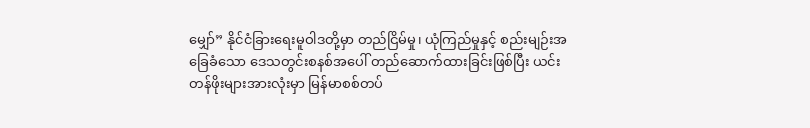မျှော်” နိုင်ငံခြားရေးမူဝါဒတို့မှာ တည်ငြိမ်မှု၊ ယုံကြည်မှုနှင့် စည်းမျဉ်းအခြေခံသော ဒေသတွင်းစနစ်အပေါ် တည်ဆောက်ထားခြင်းဖြစ်ပြီး ယင်းတန်ဖိုးများအားလုံးမှာ မြန်မာစစ်တပ်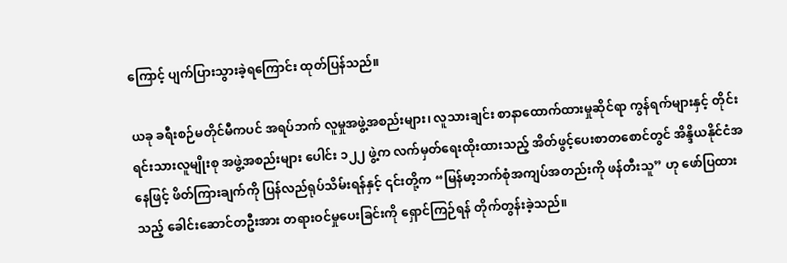ကြောင့် ပျက်ပြားသွားခဲ့ရကြောင်း ထုတ်ပြန်သည်။

ယခု ခရီးစဉ်မတိုင်မီကပင် အရပ်ဘက် လူမှုအဖွဲ့အစည်းများ၊ လူသားချင်း စာနာထောက်ထားမှုဆိုင်ရာ ကွန်ရက်များနှင့် တိုင်းရင်းသားလူမျိုးစု အဖွဲ့အစည်းများ ပေါင်း ၁၂၂ ဖွဲ့က လက်မှတ်ရေးထိုးထားသည့် အိတ်ဖွင့်ပေးစာတစောင်တွင် အိန္ဒိယနိုင်ငံအနေဖြင့် ဖိတ်ကြားချက်ကို ပြန်လည်ရုပ်သိမ်းရန်နှင့် ၎င်းတို့က “မြန်မာ့ဘက်စုံအကျပ်အတည်းကို ဖန်တီးသူ” ဟု ဖော်ပြထားသည့် ခေါင်းဆောင်တဦးအား တရားဝင်မှုပေးခြင်းကို ရှောင်ကြဉ်ရန် တိုက်တွန်းခဲ့သည်။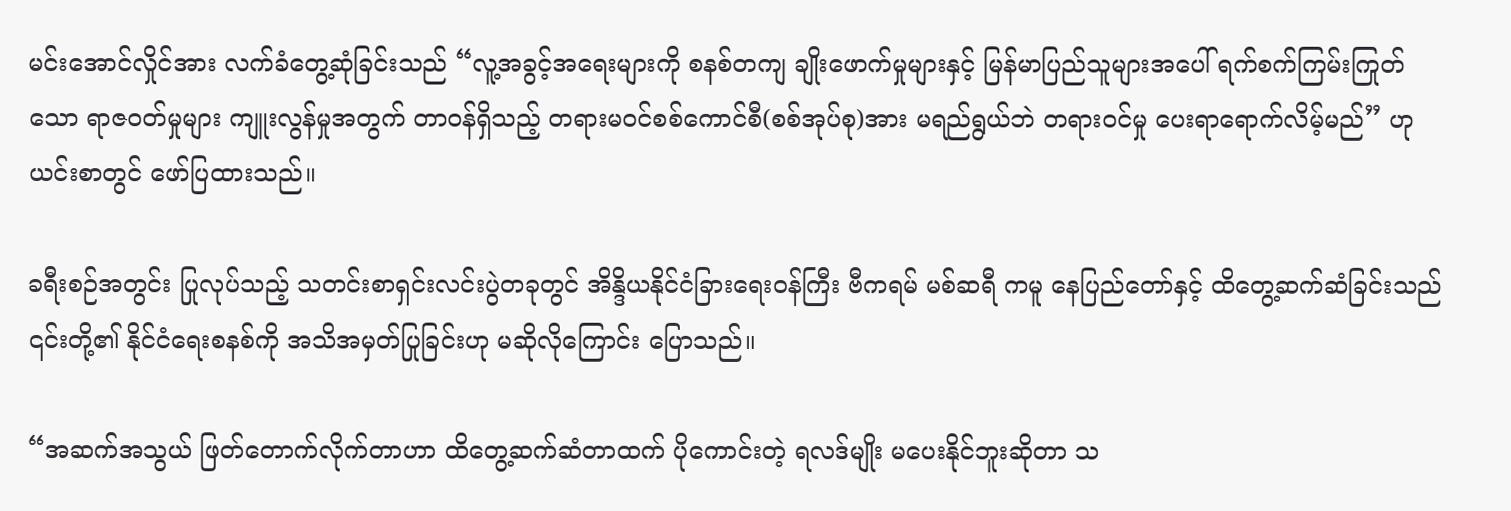မင်းအောင်လှိုင်အား လက်ခံတွေ့ဆုံခြင်းသည် “လူ့အခွင့်အရေးများကို စနစ်တကျ ချိုးဖောက်မှုများနှင့် မြန်မာပြည်သူများအပေါ် ရက်စက်ကြမ်းကြုတ်သော ရာဇဝတ်မှုများ ကျူးလွန်မှုအတွက် တာဝန်ရှိသည့် တရားမဝင်စစ်ကောင်စီ(စစ်အုပ်စု)အား မရည်ရွယ်ဘဲ တရားဝင်မှု ပေးရာရောက်လိမ့်မည်” ဟု ယင်းစာတွင် ဖော်ပြထားသည်။

ခရီးစဉ်အတွင်း ပြုလုပ်သည့် သတင်းစာရှင်းလင်းပွဲတခုတွင် အိန္ဒိယနိုင်ငံခြားရေးဝန်ကြီး ဗီကရမ် မစ်ဆရီ ကမူ နေပြည်တော်နှင့် ထိတွေ့ဆက်ဆံခြင်းသည် ၎င်းတို့၏ နိုင်ငံရေးစနစ်ကို အသိအမှတ်ပြုခြင်းဟု မဆိုလိုကြောင်း ပြောသည်။

“အဆက်အသွယ် ဖြတ်တောက်လိုက်တာဟာ ထိတွေ့ဆက်ဆံတာထက် ပိုကောင်းတဲ့ ရလဒ်မျိုး မပေးနိုင်ဘူးဆိုတာ သ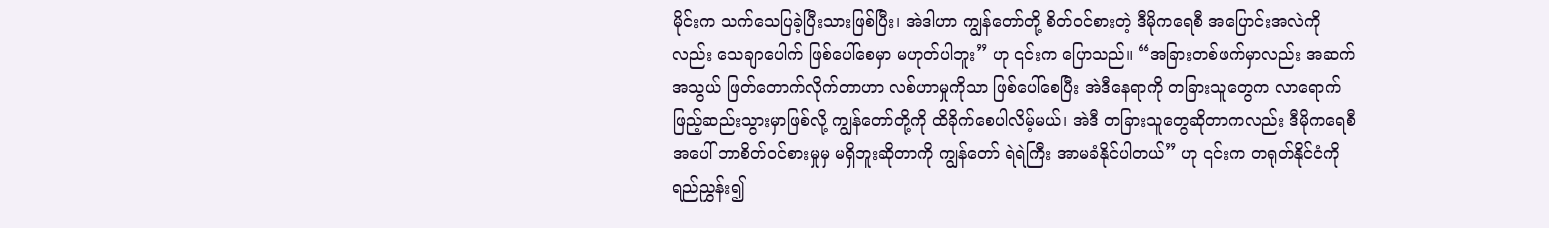မိုင်းက သက်သေပြခဲ့ပြီးသားဖြစ်ပြီး၊ အဲဒါဟာ ကျွန်တော်တို့ စိတ်ဝင်စားတဲ့ ဒီမိုကရေစီ အပြောင်းအလဲကိုလည်း သေချာပေါက် ဖြစ်ပေါ်စေမှာ မဟုတ်ပါဘူး” ဟု ၎င်းက ပြောသည်။ “အခြားတစ်ဖက်မှာလည်း အဆက်အသွယ် ဖြတ်တောက်လိုက်တာဟာ လစ်ဟာမှုကိုသာ ဖြစ်ပေါ်စေပြီး အဲဒီနေရာကို တခြားသူတွေက လာရောက်ဖြည့်ဆည်းသွားမှာဖြစ်လို့ ကျွန်တော်တို့ကို ထိခိုက်စေပါလိမ့်မယ်၊ အဲဒီ တခြားသူတွေဆိုတာကလည်း ဒီမိုကရေစီအပေါ် ဘာစိတ်ဝင်စားမှုမှ မရှိဘူးဆိုတာကို ကျွန်တော် ရဲရဲကြီး အာမခံနိုင်ပါတယ်” ဟု ၎င်းက တရုတ်နိုင်ငံကို ရည်ညွှန်း၍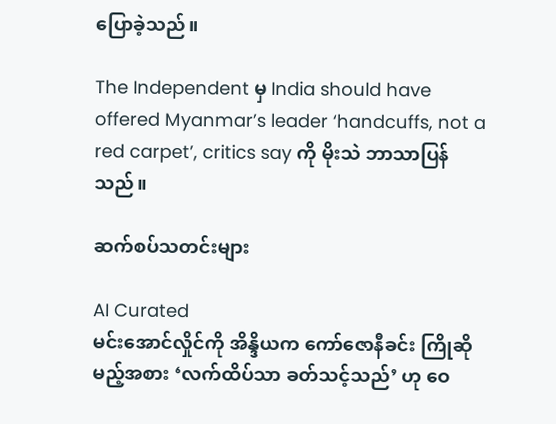ပြောခဲ့သည်။

The Independent မှ India should have offered Myanmar’s leader ‘handcuffs, not a red carpet’, critics say ကို မိုးသဲ ဘာသာပြန်သည်။

ဆက်စပ်သတင်းများ

AI Curated
မင်းအောင်လှိုင်ကို အိန္ဒိယက ကော်ဇောနီခင်း ကြိုဆိုမည့်အစား ‘လက်ထိပ်သာ ခတ်သင့်သည်’ ဟု ဝေ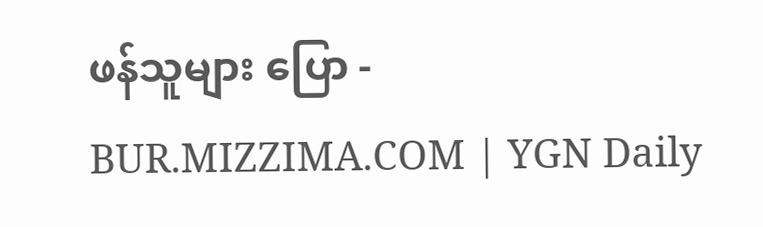ဖန်သူများ ပြော - BUR.MIZZIMA.COM | YGN Daily